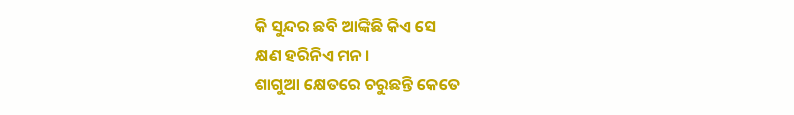କି ସୁନ୍ଦର ଛବି ଆଙ୍କିଛି କିଏ ସେ
କ୍ଷଣ ହରିନିଏ ମନ ।
ଶାଗୁଆ କ୍ଷେତରେ ଚରୁଛନ୍ତି କେତେ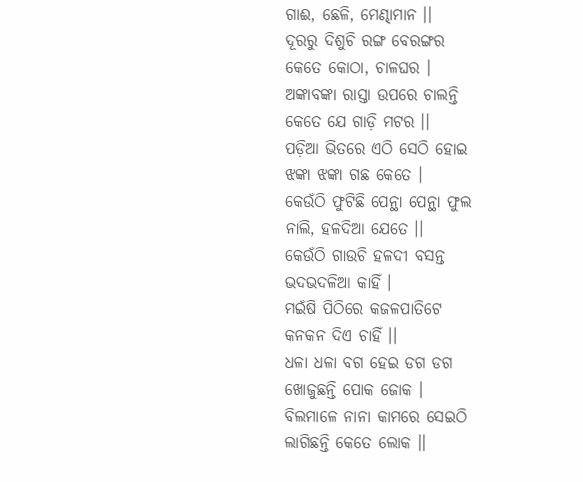ଗାଈ, ଛେଳି, ମେଣ୍ଢାମାନ ।।
ଦୂରରୁ ଦିଶୁଚି ରଙ୍ଗ ବେରଙ୍ଗର
କେତେ କୋଠା, ଚାଳଘର ।
ଅଙ୍କାବଙ୍କା ରାସ୍ତା ଉପରେ ଚାଲନ୍ତି
କେତେ ଯେ ଗାଡ଼ି ମଟର ।।
ପଡ଼ିଆ ଭିତରେ ଏଠି ସେଠି ହୋଇ
ଝଙ୍କା ଝଙ୍କା ଗଛ କେତେ ।
କେଉଁଠି ଫୁଟିଛି ପେନ୍ଥା ପେନ୍ଥା ଫୁଲ
ନାଲି, ହଳଦିଆ ଯେତେ ।।
କେଉଁଠି ଗାଉଚି ହଳଦୀ ବସନ୍ତ
ଭଦଭଦଳିଆ କାହିଁ ।
ମଇଁଷି ପିଠିରେ କଜଳପାତିଟେ
କନକନ ଦିଏ ଚାହିଁ ।।
ଧଳା ଧଳା ବଗ ହେଇ ଡଗ ଡଗ
ଖୋଜୁଛନ୍ତି ପୋକ ଜୋକ ।
ବିଲମାଳେ ନାନା କାମରେ ସେଇଠି
ଲାଗିଛନ୍ତି କେତେ ଲୋକ ।।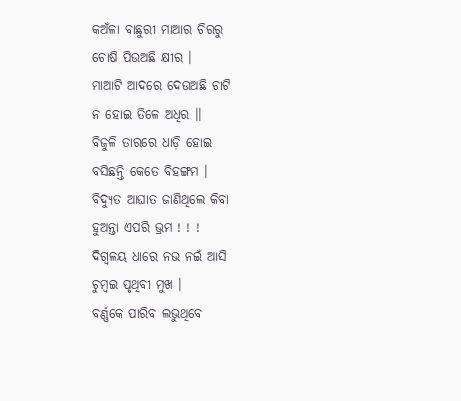କଅଁଳା ବାଛୁରୀ ମାଆର ଚିରରୁ
ଚୋଷି ପିଉଅଛି କ୍ଷୀର ।
ମାଆଟି ଆଦରେ ଦେଉଅଛି ଚାଟି
ନ ହୋଇ ତିଳେ ଅଧିର ।।
ବିଜୁଳି ତାରରେ ଧାଡ଼ି ହୋଇ
ବସିଛନ୍ତି କେତେ ବିହଙ୍ଗମ ।
ବିଦ୍ୟୁତ ଆଘାତ ଜାଣିଥିଲେ କିବା
ହୁଅନ୍ତା ଏପରି ଭ୍ରମ ! ! !
ଦିଗ୍ବଳୟ ଧାରେ ନଭ ନଇଁ ଆସି
ଚୁମ୍ୱଇ ପୃଥିବୀ ମୁଖ ।
ବର୍ଣ୍ଣକେ ପାରିବ ଲଭୁଥିବେ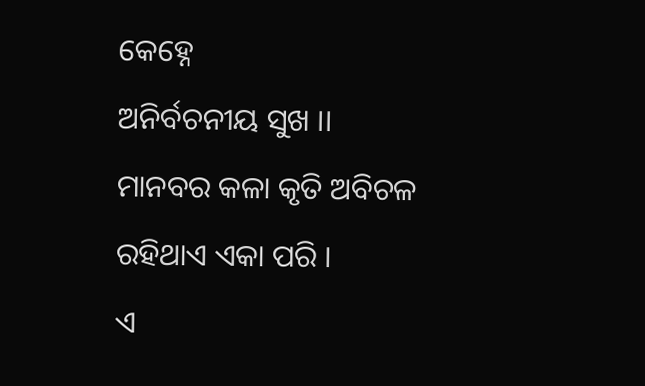କେହ୍ନେ
ଅନିର୍ବଚନୀୟ ସୁଖ ।।
ମାନବର କଳା କୃତି ଅବିଚଳ
ରହିଥାଏ ଏକା ପରି ।
ଏ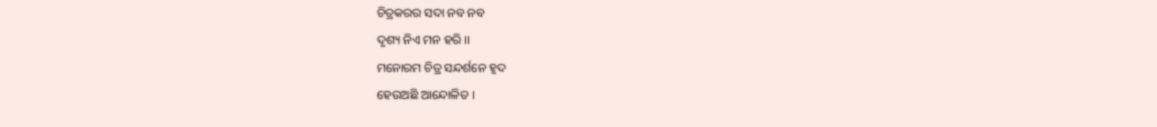ଚିତ୍ରକରର ସଦା ନବ ନବ
ଦୃଶ୍ୟ ନିଏ ମନ ହରି ।।
ମନୋରମ ଚିତ୍ର ସନ୍ଦର୍ଶନେ ହୃଦ
ହେଉଅଛି ଆନ୍ଦୋଳିତ ।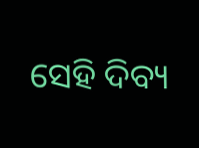ସେହି ଦିବ୍ୟ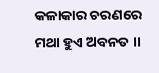କଳାକାର ଚରଣରେ
ମଥା ହୁଏ ଅବନତ ।।